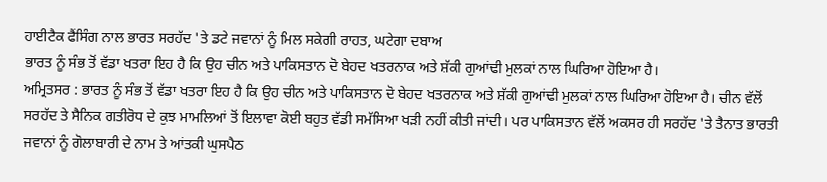ਹਾਈਟੈਕ ਫੈਂਸਿੰਗ ਨਾਲ ਭਾਰਤ ਸਰਹੱਦ 'ਤੇ ਡਟੇ ਜਵਾਨਾਂ ਨੂੰ ਮਿਲ ਸਕੇਗੀ ਰਾਹਤ, ਘਟੇਗਾ ਦਬਾਅ
ਭਾਰਤ ਨੂੰ ਸੰਭ ਤੋਂ ਵੱਡਾ ਖਤਰਾ ਇਹ ਹੈ ਕਿ ਉਹ ਚੀਨ ਅਤੇ ਪਾਕਿਸਤਾਨ ਦੋ ਬੇਹਦ ਖਤਰਨਾਕ ਅਤੇ ਸ਼ੱਕੀ ਗੁਆਂਢੀ ਮੁਲਕਾਂ ਨਾਲ ਘਿਰਿਆ ਹੋਇਆ ਹੈ।
ਅਮ੍ਰਿਤਸਰ : ਭਾਰਤ ਨੂੰ ਸੰਭ ਤੋਂ ਵੱਡਾ ਖਤਰਾ ਇਹ ਹੈ ਕਿ ਉਹ ਚੀਨ ਅਤੇ ਪਾਕਿਸਤਾਨ ਦੋ ਬੇਹਦ ਖਤਰਨਾਕ ਅਤੇ ਸ਼ੱਕੀ ਗੁਆਂਢੀ ਮੁਲਕਾਂ ਨਾਲ ਘਿਰਿਆ ਹੋਇਆ ਹੈ। ਚੀਨ ਵੱਲੋਂ ਸਰਹੱਦ ਤੇ ਸੈਨਿਕ ਗਤੀਰੋਧ ਦੇ ਕੁਝ ਮਾਮਲਿਆਂ ਤੋਂ ਇਲਾਵਾ ਕੋਈ ਬਹੁਤ ਵੱਡੀ ਸਮੱਸਿਆ ਖੜੀ ਨਹੀਂ ਕੀਤੀ ਜਾਂਦੀ। ਪਰ ਪਾਕਿਸਤਾਨ ਵੱਲੋਂ ਅਕਸਰ ਹੀ ਸਰਹੱਦ 'ਤੇ ਤੈਨਾਤ ਭਾਰਤੀ ਜਵਾਨਾਂ ਨੂੰ ਗੋਲਾਬਾਰੀ ਦੇ ਨਾਮ ਤੇ ਆਂਤਕੀ ਘੁਸਪੈਠ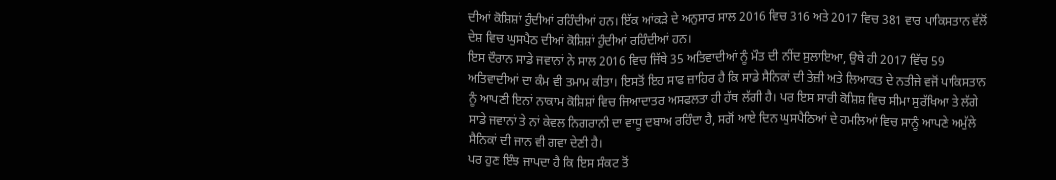ਦੀਆਂ ਕੋਸ਼ਿਸ਼ਾਂ ਹੁੰਦੀਆਂ ਰਹਿੰਦੀਆਂ ਹਨ। ਇੱਕ ਆਂਕੜੇ ਦੇ ਅਨੁਸਾਰ ਸਾਲ 2016 ਵਿਚ 316 ਅਤੇ 2017 ਵਿਚ 381 ਵਾਰ ਪਾਕਿਸਤਾਨ ਵੱਲੋਂ ਦੇਸ਼ ਵਿਚ ਘੁਸਪੈਠ ਦੀਆਂ ਕੋਸ਼ਿਸ਼ਾਂ ਹੁੰਦੀਆਂ ਰਹਿੰਦੀਆਂ ਹਨ।
ਇਸ ਦੌਰਾਨ ਸਾਡੇ ਜਵਾਨਾਂ ਨੇ ਸਾਲ 2016 ਵਿਚ ਜਿੱਥੇ 35 ਅਤਿਵਾਦੀਆਂ ਨੂੰ ਮੌਤ ਦੀ ਨੀਂਦ ਸੁਲਾਇਆ, ਉਥੇ ਹੀ 2017 ਵਿੱਚ 59 ਅਤਿਵਾਦੀਆਂ ਦਾ ਕੰਮ ਵੀ ਤਮਾਮ ਕੀਤਾ। ਇਸਤੋਂ ਇਹ ਸਾਫ ਜ਼ਾਹਿਰ ਹੈ ਕਿ ਸਾਡੇ ਸੈਨਿਕਾਂ ਦੀ ਤੇਜ਼ੀ ਅਤੇ ਲਿਆਕਤ ਦੇ ਨਤੀਜੇ ਵਜੋਂ ਪਾਕਿਸਤਾਨ ਨੂੰ ਆਪਣੀ ਇਨਾਂ ਨਾਕਾਮ ਕੋਸ਼ਿਸ਼ਾਂ ਵਿਚ ਜਿਆਦਾਤਰ ਅਸਫਲਤਾ ਹੀ ਹੱਥ ਲੱਗੀ ਹੈ। ਪਰ ਇਸ ਸਾਰੀ ਕੋਸ਼ਿਸ਼ ਵਿਚ ਸੀਮਾ ਸੁਰੱਖਿਆ ਤੇ ਲੱਗੇ ਸਾਡੇ ਜਵਾਨਾਂ ਤੇ ਨਾਂ ਕੇਵਲ ਨਿਗਰਾਨੀ ਦਾ ਵਾਧੂ ਦਬਾਅ ਰਹਿੰਦਾ ਹੈ, ਸਗੋਂ ਆਏ ਦਿਨ ਘੁਸਪੈਠਿਆਂ ਦੇ ਹਮਲਿਆਂ ਵਿਚ ਸਾਨੂੰ ਆਪਣੇ ਅਮੁੱਲੇ ਸੈਨਿਕਾਂ ਦੀ ਜਾਨ ਵੀ ਗਵਾ ਦੇਣੀ ਹੈ।
ਪਰ ਹੁਣ ਇੰਝ ਜਾਪਦਾ ਹੈ ਕਿ ਇਸ ਸੰਕਟ ਤੋਂ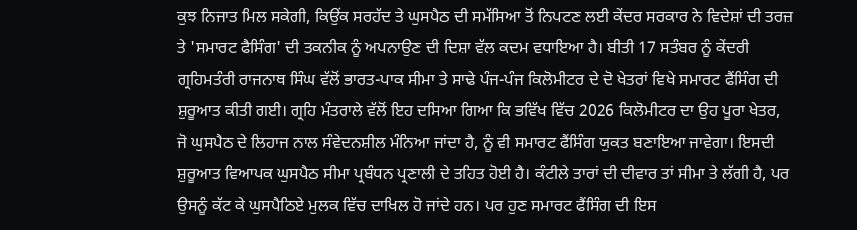ਕੁਝ ਨਿਜਾਤ ਮਿਲ ਸਕੇਗੀ, ਕਿਉਂਕ ਸਰਹੱਦ ਤੇ ਘੁਸਪੈਠ ਦੀ ਸਮੱਸਿਆ ਤੋਂ ਨਿਪਟਣ ਲਈ ਕੇਂਦਰ ਸਰਕਾਰ ਨੇ ਵਿਦੇਸ਼ਾਂ ਦੀ ਤਰਜ਼ ਤੇ 'ਸਮਾਰਟ ਫੈਸਿੰਗ' ਦੀ ਤਕਨੀਕ ਨੂੰ ਅਪਨਾਉਣ ਦੀ ਦਿਸ਼ਾ ਵੱਲ ਕਦਮ ਵਧਾਇਆ ਹੈ। ਬੀਤੀ 17 ਸਤੰਬਰ ਨੂੰ ਕੇਂਦਰੀ ਗ੍ਰਹਿਮਤੰਰੀ ਰਾਜਨਾਥ ਸਿੰਘ ਵੱਲੋਂ ਭਾਰਤ-ਪਾਕ ਸੀਮਾ ਤੇ ਸਾਢੇ ਪੰਜ-ਪੰਜ ਕਿਲੋਮੀਟਰ ਦੇ ਦੋ ਖੇਤਰਾਂ ਵਿਖੇ ਸਮਾਰਟ ਫੈਂਸਿੰਗ ਦੀ ਸ਼ੁਰੂਆਤ ਕੀਤੀ ਗਈ। ਗ੍ਰਹਿ ਮੰਤਰਾਲੇ ਵੱਲੋਂ ਇਹ ਦਸਿਆ ਗਿਆ ਕਿ ਭਵਿੱਖ ਵਿੱਚ 2026 ਕਿਲੋਮੀਟਰ ਦਾ ਉਹ ਪੂਰਾ ਖੇਤਰ,
ਜੋ ਘੁਸਪੈਠ ਦੇ ਲਿਹਾਜ ਨਾਲ ਸੰਵੇਦਨਸ਼ੀਲ ਮੰਨਿਆ ਜਾਂਦਾ ਹੈ, ਨੂੰ ਵੀ ਸਮਾਰਟ ਫੈਂਸਿੰਗ ਯੁਕਤ ਬਣਾਇਆ ਜਾਵੇਗਾ। ਇਸਦੀ ਸ਼ੁਰੂਆਤ ਵਿਆਪਕ ਘੁਸਪੈਠ ਸੀਮਾ ਪ੍ਰਬੰਧਨ ਪ੍ਰਣਾਲੀ ਦੇ ਤਹਿਤ ਹੋਈ ਹੈ। ਕੰਟੀਲੇ ਤਾਰਾਂ ਦੀ ਦੀਵਾਰ ਤਾਂ ਸੀਮਾ ਤੇ ਲੱਗੀ ਹੈ, ਪਰ ਉਸਨੂੰ ਕੱਟ ਕੇ ਘੁਸਪੈਠਿਏ ਮੁਲਕ ਵਿੱਚ ਦਾਖਿਲ ਹੋ ਜਾਂਦੇ ਹਨ। ਪਰ ਹੁਣ ਸਮਾਰਟ ਫੈਂਸਿੰਗ ਦੀ ਇਸ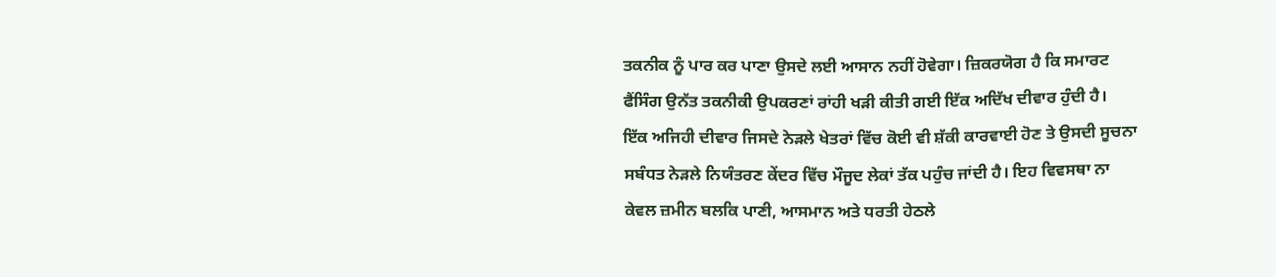ਤਕਨੀਕ ਨੂੰ ਪਾਰ ਕਰ ਪਾਣਾ ਉਸਦੇ ਲਈ ਆਸਾਨ ਨਹੀਂ ਹੋਵੇਗਾ। ਜ਼ਿਕਰਯੋਗ ਹੈ ਕਿ ਸਮਾਰਟ ਫੈਂਸਿੰਗ ਉਨੱਤ ਤਕਨੀਕੀ ਉਪਕਰਣਾਂ ਰਾਂਹੀ ਖੜੀ ਕੀਤੀ ਗਈ ਇੱਕ ਅਦਿੱਖ ਦੀਵਾਰ ਹੁੰਦੀ ਹੈ।
ਇੱਕ ਅਜਿਹੀ ਦੀਵਾਰ ਜਿਸਦੇ ਨੇੜਲੇ ਖੇਤਰਾਂ ਵਿੱਚ ਕੋਈ ਵੀ ਸ਼ੱਕੀ ਕਾਰਵਾਈ ਹੋਣ ਤੇ ਉਸਦੀ ਸੂਚਨਾ ਸਬੰਧਤ ਨੇੜਲੇ ਨਿਯੰਤਰਣ ਕੇਂਦਰ ਵਿੱਚ ਮੌਜੂਦ ਲੇਕਾਂ ਤੱਕ ਪਹੁੰਚ ਜਾਂਦੀ ਹੈ। ਇਹ ਵਿਵਸਥਾ ਨਾ ਕੇਵਲ ਜ਼ਮੀਨ ਬਲਕਿ ਪਾਣੀ, ਆਸਮਾਨ ਅਤੇ ਧਰਤੀ ਹੇਠਲੇ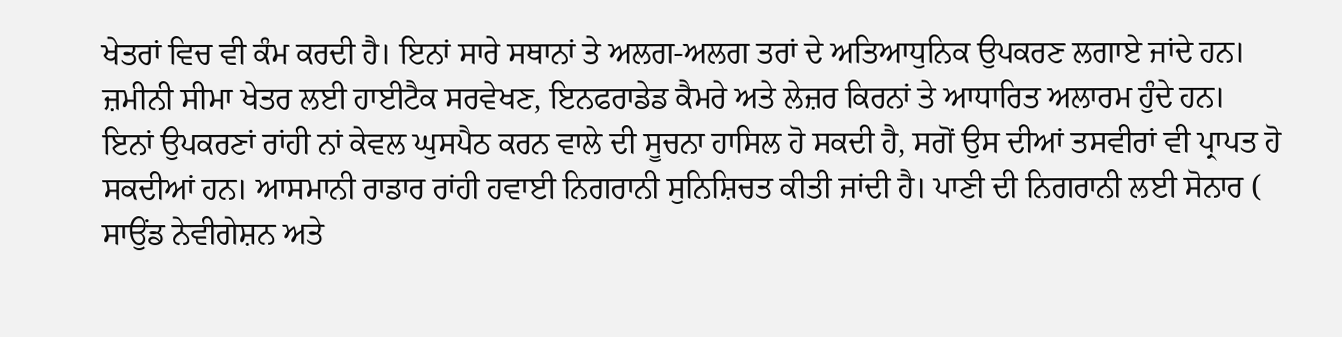ਖੇਤਰਾਂ ਵਿਚ ਵੀ ਕੰਮ ਕਰਦੀ ਹੈ। ਇਨਾਂ ਸਾਰੇ ਸਥਾਨਾਂ ਤੇ ਅਲਗ-ਅਲਗ ਤਰਾਂ ਦੇ ਅਤਿਆਧੁਨਿਕ ਉਪਕਰਣ ਲਗਾਏ ਜਾਂਦੇ ਹਨ। ਜ਼ਮੀਨੀ ਸੀਮਾ ਖੇਤਰ ਲਈ ਹਾਈਟੈਕ ਸਰਵੇਖਣ, ਇਨਫਰਾਡੇਡ ਕੈਮਰੇ ਅਤੇ ਲੇਜ਼ਰ ਕਿਰਨਾਂ ਤੇ ਆਧਾਰਿਤ ਅਲਾਰਮ ਹੁੰਦੇ ਹਨ।
ਇਨਾਂ ਉਪਕਰਣਾਂ ਰਾਂਹੀ ਨਾਂ ਕੇਵਲ ਘੁਸਪੈਠ ਕਰਨ ਵਾਲੇ ਦੀ ਸੂਚਨਾ ਹਾਸਿਲ ਹੋ ਸਕਦੀ ਹੈ, ਸਗੋਂ ਉਸ ਦੀਆਂ ਤਸਵੀਰਾਂ ਵੀ ਪ੍ਰਾਪਤ ਹੋ ਸਕਦੀਆਂ ਹਨ। ਆਸਮਾਨੀ ਰਾਡਾਰ ਰਾਂਹੀ ਹਵਾਈ ਨਿਗਰਾਨੀ ਸੁਨਿਸ਼ਿਚਤ ਕੀਤੀ ਜਾਂਦੀ ਹੈ। ਪਾਣੀ ਦੀ ਨਿਗਰਾਨੀ ਲਈ ਸੋਨਾਰ ( ਸਾਉਂਡ ਨੇਵੀਗੇਸ਼ਨ ਅਤੇ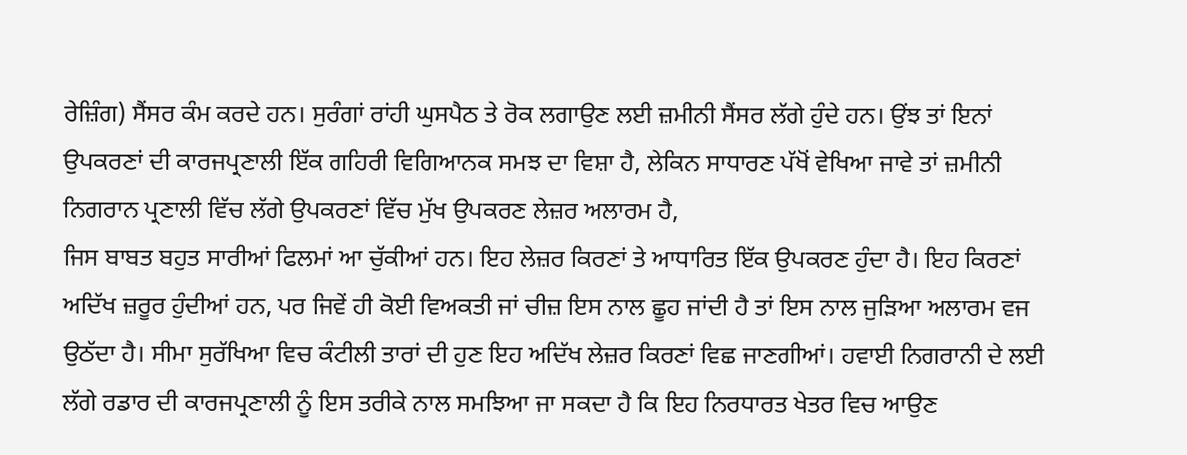ਰੇਜ਼ਿੰਗ) ਸੈਂਸਰ ਕੰਮ ਕਰਦੇ ਹਨ। ਸੁਰੰਗਾਂ ਰਾਂਹੀ ਘੁਸਪੈਠ ਤੇ ਰੋਕ ਲਗਾਉਣ ਲਈ ਜ਼ਮੀਨੀ ਸੈਂਸਰ ਲੱਗੇ ਹੁੰਦੇ ਹਨ। ਉਂਝ ਤਾਂ ਇਨਾਂ ਉਪਕਰਣਾਂ ਦੀ ਕਾਰਜਪ੍ਰਣਾਲੀ ਇੱਕ ਗਹਿਰੀ ਵਿਗਿਆਨਕ ਸਮਝ ਦਾ ਵਿਸ਼ਾ ਹੈ, ਲੇਕਿਨ ਸਾਧਾਰਣ ਪੱਖੋਂ ਵੇਖਿਆ ਜਾਵੇ ਤਾਂ ਜ਼ਮੀਨੀ ਨਿਗਰਾਨ ਪ੍ਰਣਾਲੀ ਵਿੱਚ ਲੱਗੇ ਉਪਕਰਣਾਂ ਵਿੱਚ ਮੁੱਖ ਉਪਕਰਣ ਲੇਜ਼ਰ ਅਲਾਰਮ ਹੈ,
ਜਿਸ ਬਾਬਤ ਬਹੁਤ ਸਾਰੀਆਂ ਫਿਲਮਾਂ ਆ ਚੁੱਕੀਆਂ ਹਨ। ਇਹ ਲੇਜ਼ਰ ਕਿਰਣਾਂ ਤੇ ਆਧਾਰਿਤ ਇੱਕ ਉਪਕਰਣ ਹੁੰਦਾ ਹੈ। ਇਹ ਕਿਰਣਾਂ ਅਦਿੱਖ ਜ਼ਰੂਰ ਹੁੰਦੀਆਂ ਹਨ, ਪਰ ਜਿਵੇਂ ਹੀ ਕੋਈ ਵਿਅਕਤੀ ਜਾਂ ਚੀਜ਼ ਇਸ ਨਾਲ ਛੂਹ ਜਾਂਦੀ ਹੈ ਤਾਂ ਇਸ ਨਾਲ ਜੁੜਿਆ ਅਲਾਰਮ ਵਜ ਉਠੱਦਾ ਹੈ। ਸੀਮਾ ਸੁਰੱਖਿਆ ਵਿਚ ਕੰਟੀਲੀ ਤਾਰਾਂ ਦੀ ਹੁਣ ਇਹ ਅਦਿੱਖ ਲੇਜ਼ਰ ਕਿਰਣਾਂ ਵਿਛ ਜਾਣਗੀਆਂ। ਹਵਾਈ ਨਿਗਰਾਨੀ ਦੇ ਲਈ ਲੱਗੇ ਰਡਾਰ ਦੀ ਕਾਰਜਪ੍ਰਣਾਲੀ ਨੂੰ ਇਸ ਤਰੀਕੇ ਨਾਲ ਸਮਝਿਆ ਜਾ ਸਕਦਾ ਹੈ ਕਿ ਇਹ ਨਿਰਧਾਰਤ ਖੇਤਰ ਵਿਚ ਆਉਣ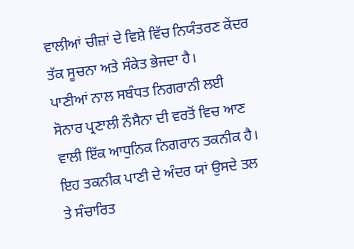ਵਾਲੀਆਂ ਚੀਜ਼ਾਂ ਦੇ ਵਿਸ਼ੇ ਵਿੱਚ ਨਿਯੰਤਰਣ ਕੇਂਦਰ ਤੱਕ ਸੂਚਨਾ ਅਤੇ ਸੰਕੇਤ ਭੇਜਦਾ ਹੈ।
ਪਾਣੀਆਂ ਨਾਲ ਸਬੰਧਤ ਨਿਗਰਾਨੀ ਲਈ ਸੋਨਾਰ ਪ੍ਰਣਾਲੀ ਨੌਸੈਨਾ ਦੀ ਵਰਤੋਂ ਵਿਚ ਆਣ ਵਾਲੀ ਇੱਕ ਆਧੁਨਿਕ ਨਿਗਰਾਨ ਤਕਨੀਕ ਹੈ। ਇਹ ਤਕਨੀਕ ਪਾਣੀ ਦੇ ਅੰਦਰ ਯਾਂ ਉਸਦੇ ਤਲ ਤੇ ਸੰਚਾਰਿਤ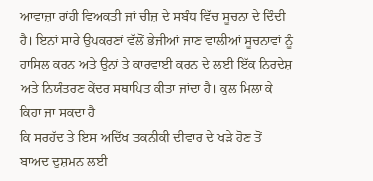ਆਵਾਜ਼ਾ ਰਾਂਹੀ ਵਿਅਕਤੀ ਜਾਂ ਚੀਜ਼ ਦੇ ਸਬੰਧ ਵਿੱਚ ਸੂਚਨਾ ਦੇ ਦਿੰਦੀ ਹੈ। ਇਨਾਂ ਸਾਰੇ ਉਪਕਰਣਾਂ ਵੱਲੋਂ ਭੇਜੀਆਂ ਜਾਣ ਵਾਲੀਆਂ ਸੂਚਨਾਵਾਂ ਨੂੰ ਹਾਸਿਲ ਕਰਨ ਅਤੇ ਉਨਾਂ ਤੇ ਕਾਰਵਾਈ ਕਰਨ ਦੇ ਲਈ ਇੱਕ ਨਿਰਦੇਸ਼ ਅਤੇ ਨਿਯੰਤਰਣ ਕੇਂਦਰ ਸਥਾਪਿਤ ਕੀਤਾ ਜਾਂਦਾ ਹੈ। ਕੁਲ ਮਿਲਾ ਕੇ ਕਿਹਾ ਜਾ ਸਕਦਾ ਹੈ
ਕਿ ਸਰਹੱਦ ਤੇ ਇਸ ਅਦਿੱਖ ਤਕਨੀਕੀ ਦੀਵਾਰ ਦੇ ਖੜੇ ਹੋਣ ਤੋਂ ਬਾਅਦ ਦੁਸ਼ਮਨ ਲਈ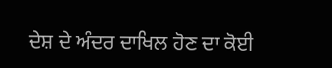ਦੇਸ਼ ਦੇ ਅੰਦਰ ਦਾਖਿਲ ਹੋਣ ਦਾ ਕੋਈ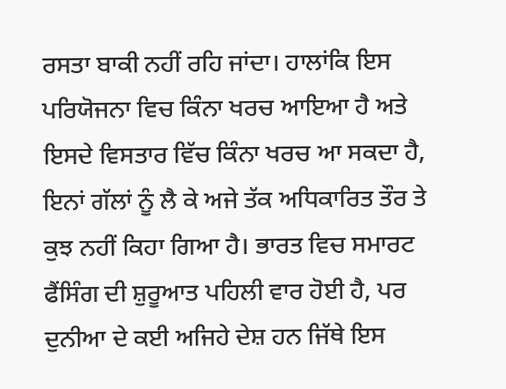ਰਸਤਾ ਬਾਕੀ ਨਹੀਂ ਰਹਿ ਜਾਂਦਾ। ਹਾਲਾਂਕਿ ਇਸ ਪਰਿਯੋਜਨਾ ਵਿਚ ਕਿੰਨਾ ਖਰਚ ਆਇਆ ਹੈ ਅਤੇ ਇਸਦੇ ਵਿਸਤਾਰ ਵਿੱਚ ਕਿੰਨਾ ਖਰਚ ਆ ਸਕਦਾ ਹੈ, ਇਨਾਂ ਗੱਲਾਂ ਨੂੰ ਲੈ ਕੇ ਅਜੇ ਤੱਕ ਅਧਿਕਾਰਿਤ ਤੌਰ ਤੇ ਕੁਝ ਨਹੀਂ ਕਿਹਾ ਗਿਆ ਹੈ। ਭਾਰਤ ਵਿਚ ਸਮਾਰਟ ਫੈਂਸਿੰਗ ਦੀ ਸ਼ੁਰੂਆਤ ਪਹਿਲੀ ਵਾਰ ਹੋਈ ਹੈ, ਪਰ ਦੁਨੀਆ ਦੇ ਕਈ ਅਜਿਹੇ ਦੇਸ਼ ਹਨ ਜਿੱਥੇ ਇਸ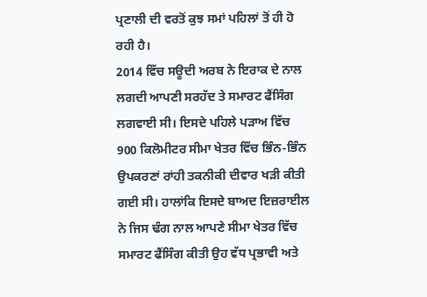ਪ੍ਰਣਾਲੀ ਦੀ ਵਰਤੋਂ ਕੁਝ ਸਮਾਂ ਪਹਿਲਾਂ ਤੋਂ ਹੀ ਹੋ ਰਹੀ ਹੈ।
2014 ਵਿੱਚ ਸਊਦੀ ਅਰਬ ਨੇ ਇਰਾਕ ਦੇ ਨਾਲ ਲਗਦੀ ਆਪਣੀ ਸਰਹੱਦ ਤੇ ਸਮਾਰਟ ਫੈਂਸਿੰਗ ਲਗਵਾਈ ਸੀ। ਇਸਦੇ ਪਹਿਲੇ ਪੜਾਅ ਵਿੱਚ 900 ਕਿਲੋਮੀਟਰ ਸੀਮਾ ਖੇਤਰ ਵਿੱਚ ਭਿੰਨ-ਭਿੰਨ ਉਪਕਰਣਾਂ ਰਾਂਹੀ ਤਕਨੀਕੀ ਦੀਵਾਰ ਖੜੀ ਕੀਤੀ ਗਈ ਸੀ। ਹਾਲਾਂਕਿ ਇਸਦੇ ਬਾਅਦ ਇਜ਼ਰਾਈਲ ਨੇ ਜਿਸ ਢੰਗ ਨਾਲ ਆਪਣੇ ਸੀਮਾ ਖੇਤਰ ਵਿੱਚ ਸਮਾਰਟ ਫੈਂਸਿੰਗ ਕੀਤੀ ਉਹ ਵੱਧ ਪ੍ਰਭਾਵੀ ਅਤੇ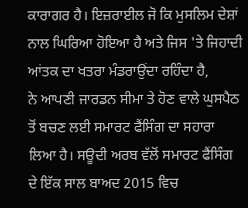ਕਾਰਾਗਰ ਹੈ। ਇਜ਼ਰਾਈਲ ਜੋ ਕਿ ਮੁਸਲਿਮ ਦੇਸ਼ਾਂ ਨਾਲ ਘਿਰਿਆ ਹੋਇਆ ਹੈ ਅਤੇ ਜਿਸ 'ਤੇ ਜਿਹਾਦੀ ਆਂਤਕ ਦਾ ਖਤਰਾ ਮੰਡਰਾਉਂਦਾ ਰਹਿੰਦਾ ਹੈ,
ਨੇ ਆਪਣੀ ਜਾਰਡਨ ਸੀਮਾ ਤੇ ਹੋਣ ਵਾਲੇ ਘੁਸਪੈਠ ਤੋਂ ਬਚਣ ਲਈ ਸਮਾਰਟ ਫੈਂਸਿੰਗ ਦਾ ਸਹਾਰਾ ਲਿਆ ਹੈ। ਸਊਦੀ ਅਰਬ ਵੱਲੋਂ ਸਮਾਰਟ ਫੈਂਸਿੰਗ ਦੇ ਇੱਕ ਸਾਲ ਬਾਅਦ 2015 ਵਿਚ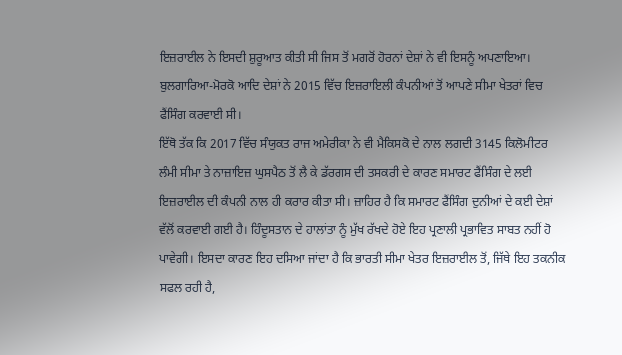ਇਜ਼ਰਾਈਲ ਨੇ ਇਸਦੀ ਸ਼ੁਰੂਆਤ ਕੀਤੀ ਸੀ ਜਿਸ ਤੋਂ ਮਗਰੋਂ ਹੋਰਨਾਂ ਦੇਸ਼ਾਂ ਨੇ ਵੀ ਇਸਨੂੰ ਅਪਣਾਇਆ। ਬੁਲਗਾਰਿਆ-ਮੋਰਕੋ ਆਦਿ ਦੇਸ਼ਾਂ ਨੇ 2015 ਵਿੱਚ ਇਜ਼ਰਾਇਲੀ ਕੰਪਨੀਆਂ ਤੋਂ ਆਪਣੇ ਸੀਮਾ ਖੇਤਰਾਂ ਵਿਚ ਫੈਂਸਿੰਗ ਕਰਵਾਈ ਸੀ।
ਇੱਥੋ ਤੱਕ ਕਿ 2017 ਵਿੱਚ ਸੰਯੁਕਤ ਰਾਜ ਅਮੇਰੀਕਾ ਨੇ ਵੀ ਮੈਕਿਸਕੋ ਦੇ ਨਾਲ ਲਗਦੀ 3145 ਕਿਲੋਮੀਟਰ ਲੰਮੀ ਸੀਮਾ ਤੇ ਨਾਜ਼ਾਇਜ਼ ਘੁਸਪੈਠ ਤੋਂ ਲੈ ਕੇ ਡੱਰਗਸ ਦੀ ਤਸਕਰੀ ਦੇ ਕਾਰਣ ਸਮਾਰਟ ਫੈਂਸਿੰਗ ਦੇ ਲਈ ਇਜ਼ਰਾਈਲ ਦੀ ਕੰਪਨੀ ਨਾਲ ਹੀ ਕਰਾਰ ਕੀਤਾ ਸੀ। ਜ਼ਾਹਿਰ ਹੈ ਕਿ ਸਮਾਰਟ ਫੈਂਸਿੰਗ ਦੁਨੀਆਂ ਦੇ ਕਈ ਦੇਸ਼ਾਂ ਵੱਲੋਂ ਕਰਵਾਈ ਗਈ ਹੈ। ਹਿੰਦੂਸਤਾਨ ਦੇ ਹਾਲਾਂਤਾ ਨੂੰ ਮੁੱਖ ਰੱਖਦੇ ਹੋਏ ਇਹ ਪ੍ਰਣਾਲੀ ਪ੍ਰਭਾਵਿਤ ਸਾਬਤ ਨਹੀਂ ਹੋ ਪਾਵੇਗੀ। ਇਸਦਾ ਕਾਰਣ ਇਹ ਦਸਿਆ ਜਾਂਦਾ ਹੈ ਕਿ ਭਾਰਤੀ ਸੀਮਾ ਖੇਤਰ ਇਜ਼ਰਾਈਲ ਤੋਂ, ਜਿੱਥੇ ਇਹ ਤਕਨੀਕ ਸਫਲ ਰਹੀ ਹੈ,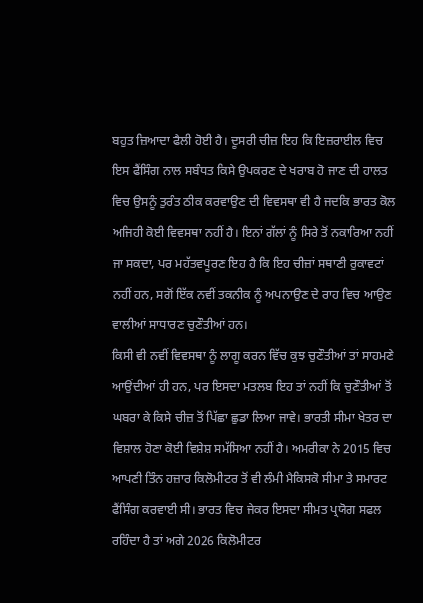ਬਹੁਤ ਜ਼ਿਆਦਾ ਫੈਲੀ ਹੋਈ ਹੈ। ਦੂਸਰੀ ਚੀਜ਼ ਇਹ ਕਿ ਇਜ਼ਰਾਈਲ ਵਿਚ ਇਸ ਫੈਂਸਿੰਗ ਨਾਲ ਸਬੰਧਤ ਕਿਸੇ ਉਪਕਰਣ ਦੇ ਖਰਾਬ ਹੋ ਜਾਣ ਦੀ ਹਾਲਤ ਵਿਚ ਉਸਨੂੰ ਤੁਰੰਤ ਠੀਕ ਕਰਵਾਉਣ ਦੀ ਵਿਵਸਥਾ ਵੀ ਹੈ ਜਦਕਿ ਭਾਰਤ ਕੋਲ ਅਜਿਹੀ ਕੋਈ ਵਿਵਸਥਾ ਨਹੀਂ ਹੈ। ਇਨਾਂ ਗੱਲਾਂ ਨੂੰ ਸਿਰੇ ਤੋਂ ਨਕਾਰਿਆ ਨਹੀਂ ਜਾ ਸਕਦਾ, ਪਰ ਮਹੱਤਵਪੂਰਣ ਇਹ ਹੈ ਕਿ ਇਹ ਚੀਜ਼ਾਂ ਸਥਾਣੀ ਰੁਕਾਵਟਾਂ ਨਹੀਂ ਹਨ, ਸਗੋਂ ਇੱਕ ਨਵੀਂ ਤਕਨੀਕ ਨੂੰ ਅਪਨਾਉਣ ਦੇ ਰਾਹ ਵਿਚ ਆਉਣ ਵਾਲੀਆਂ ਸਾਧਾਰਣ ਚੁਣੌਤੀਆਂ ਹਨ।
ਕਿਸੀ ਵੀ ਨਵੀਂ ਵਿਵਸਥਾ ਨੂੰ ਲਾਗੂ ਕਰਨ ਵਿੱਚ ਕੁਝ ਚੁਣੌਤੀਆਂ ਤਾਂ ਸਾਹਮਣੇ ਆਉਂਦੀਆਂ ਹੀ ਹਨ, ਪਰ ਇਸਦਾ ਮਤਲਬ ਇਹ ਤਾਂ ਨਹੀਂ ਕਿ ਚੁਣੌਤੀਆਂ ਤੋਂ ਘਬਰਾ ਕੇ ਕਿਸੇ ਚੀਜ਼ ਤੋਂ ਪਿੱਛਾ ਛੁਡਾ ਲਿਆ ਜਾਵੇ। ਭਾਰਤੀ ਸੀਮਾ ਖੇਤਰ ਦਾ ਵਿਸ਼ਾਲ ਹੋਣਾ ਕੋਈ ਵਿਸ਼ੇਸ਼ ਸਮੱਸਿਆ ਨਹੀਂ ਹੈ। ਅਮਰੀਕਾ ਨੇ 2015 ਵਿਚ ਆਪਣੀ ਤਿੰਨ ਹਜ਼ਾਰ ਕਿਲੋਮੀਟਰ ਤੋਂ ਵੀ ਲੰਮੀ ਮੈਕਿਸਕੋ ਸੀਮਾ ਤੇ ਸਮਾਰਟ ਫੈਂਸਿੰਗ ਕਰਵਾਈ ਸੀ। ਭਾਰਤ ਵਿਚ ਜੇਕਰ ਇਸਦਾ ਸੀਮਤ ਪ੍ਰਯੋਗ ਸਫਲ ਰਹਿੰਦਾ ਹੈ ਤਾਂ ਅਗੇ 2026 ਕਿਲੋਮੀਟਰ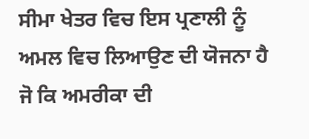ਸੀਮਾ ਖੇਤਰ ਵਿਚ ਇਸ ਪ੍ਰਣਾਲੀ ਨੂੰ ਅਮਲ ਵਿਚ ਲਿਆਉਣ ਦੀ ਯੋਜਨਾ ਹੈ ਜੋ ਕਿ ਅਮਰੀਕਾ ਦੀ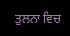ਤੁਲਨਾ ਵਿਚ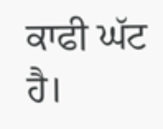ਕਾਫੀ ਘੱਟ ਹੈ।